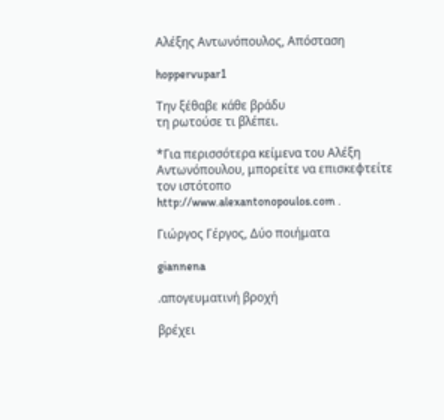Αλέξης Αντωνόπουλος, Απόσταση

hoppervupar1

Την ξέθαβε κάθε βράδυ
τη ρωτούσε τι βλέπει.

*Για περισσότερα κείμενα του Αλέξη Αντωνόπουλου, μπορείτε να επισκεφτείτε τον ιστότοπο http://www.alexantonopoulos.com .

Γιώργος Γέργος, Δύο ποιήματα

giannena

.απογευματινή βροχή

βρέχει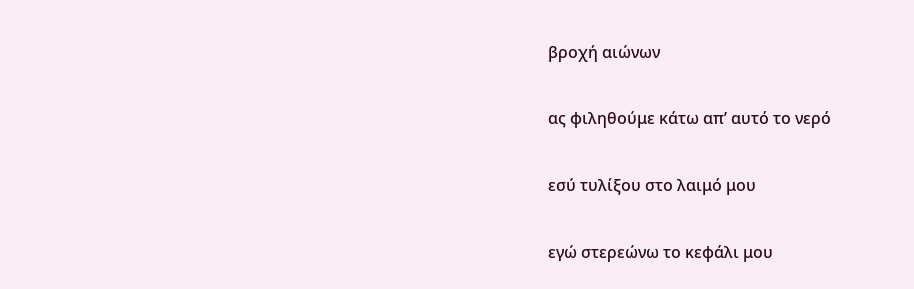βροχή αιώνων

ας φιληθούμε κάτω απ’ αυτό το νερό

εσύ τυλίξου στο λαιμό μου

εγώ στερεώνω το κεφάλι μου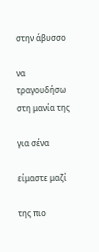στην άβυσσο

να τραγουδήσω στη μανία της

για σένα

είμαστε μαζί

της πιο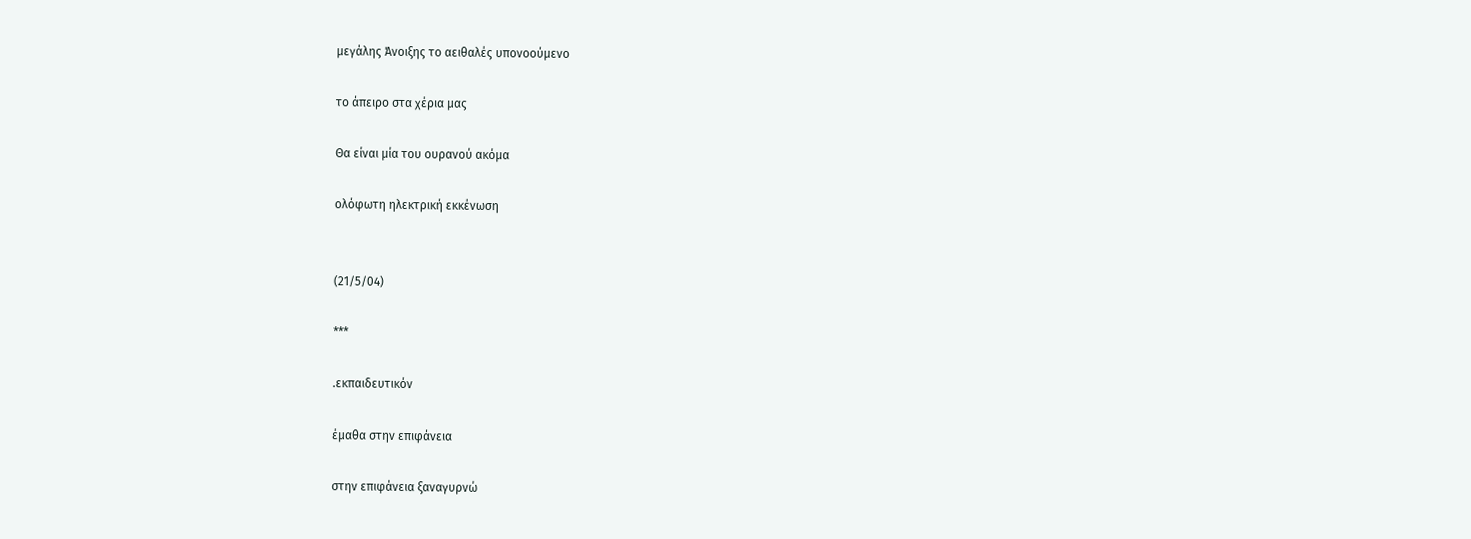μεγάλης Άνοιξης το αειθαλές υπονοούμενο

το άπειρο στα χέρια μας

Θα είναι μία του ουρανού ακόμα

ολόφωτη ηλεκτρική εκκένωση


(21/5/04)

***

.εκπαιδευτικόν

έμαθα στην επιφάνεια

στην επιφάνεια ξαναγυρνώ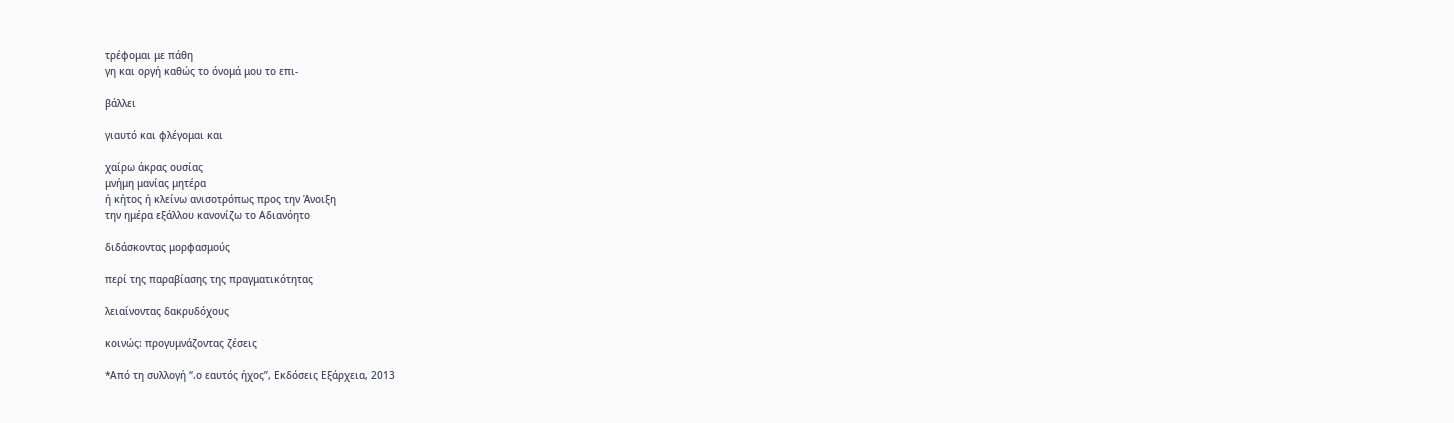τρέφομαι με πάθη
γη και οργή καθώς το όνομά μου το επι-

βάλλει

γιαυτό και φλέγομαι και

χαίρω άκρας ουσίας
μνήμη μανίας μητέρα
ή κήτος ή κλείνω ανισοτρόπως προς την Άνοιξη
την ημέρα εξάλλου κανονίζω το Αδιανόητο

διδάσκοντας μορφασμούς

περί της παραβίασης της πραγματικότητας

λειαίνοντας δακρυδόχους

κοινώς: προγυμνάζοντας ζέσεις

*Από τη συλλογή “.ο εαυτός ήχος”, Εκδόσεις Εξάρχεια, 2013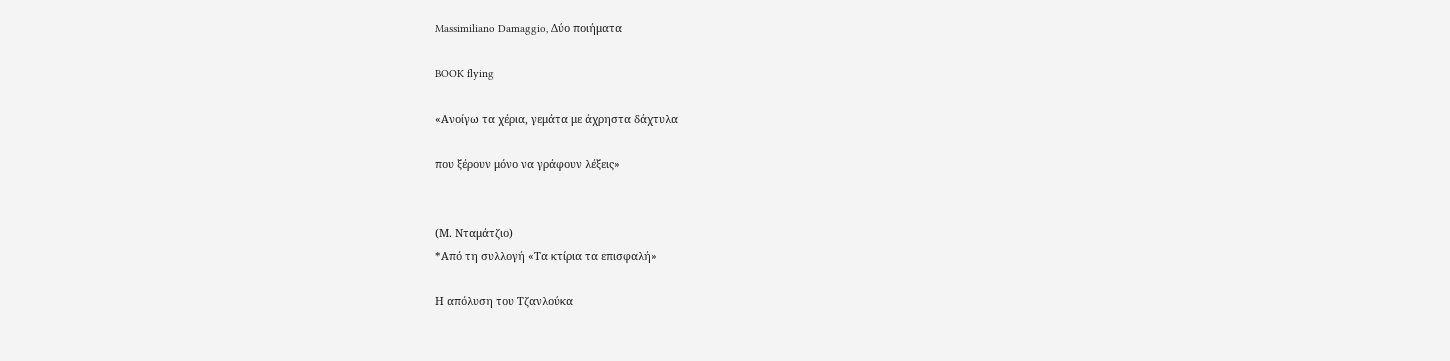Massimiliano Damaggio, Δύο ποιήματα

BOOK flying

«Ανοίγω τα χέρια, γεμάτα με άχρηστα δάχτυλα

που ξέρουν μόνο να γράφουν λέξεις»


(Μ. Νταμάτζιο)
*Από τη συλλογή «Τα κτίρια τα επισφαλή»

Η απόλυση του Τζανλούκα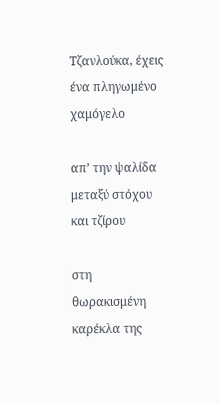Τζανλούκα, έχεις ένα πληγωμένο χαμόγελο

απ’ την ψαλίδα μεταξύ στόχου και τζίρου

στη θωρακισμένη καρέκλα της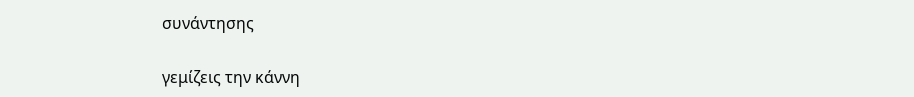συνάντησης

γεμίζεις την κάννη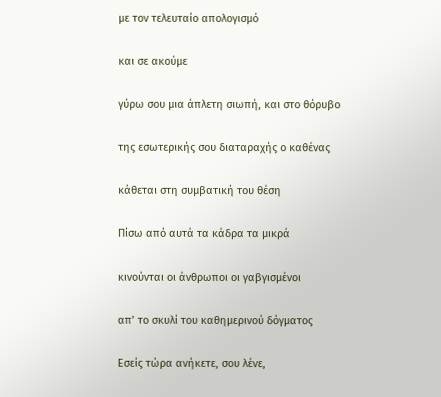με τον τελευταίο απολογισμό

και σε ακούμε

γύρω σου μια άπλετη σιωπή, και στο θόρυβο

της εσωτερικής σου διαταραχής ο καθένας

κάθεται στη συμβατική του θέση

Πίσω από αυτά τα κάδρα τα μικρά

κινούνται οι άνθρωποι οι γαβγισμένοι

απ’ το σκυλί του καθημερινού δόγματος

Εσείς τώρα ανήκετε, σου λένε,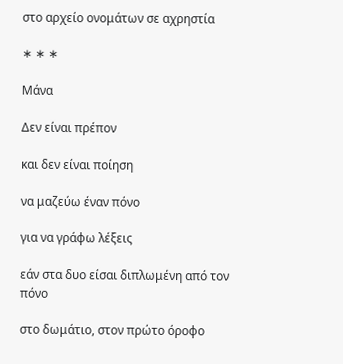στο αρχείο ονομάτων σε αχρηστία

∗ ∗ ∗

Μάνα

Δεν είναι πρέπον

και δεν είναι ποίηση

να μαζεύω έναν πόνο

για να γράφω λέξεις

εάν στα δυο είσαι διπλωμένη από τον πόνο

στο δωμάτιο, στον πρώτο όροφο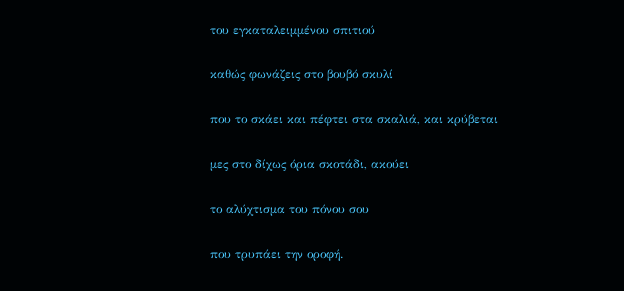του εγκαταλειμμένου σπιτιού

καθώς φωνάζεις στο βουβό σκυλί

που το σκάει και πέφτει στα σκαλιά, και κρύβεται

μες στο δίχως όρια σκοτάδι, ακούει

το αλύχτισμα του πόνου σου

που τρυπάει την οροφή.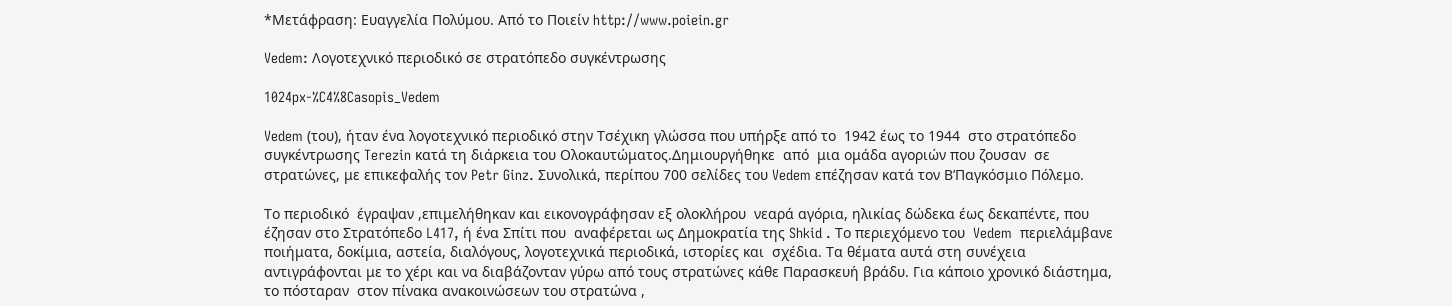*Μετάφραση: Ευαγγελία Πολύμου. Από το Ποιείν http://www.poiein.gr

Vedem: Λογοτεχνικό περιοδικό σε στρατόπεδο συγκέντρωσης

1024px-%C4%8Casopis_Vedem

Vedem (του), ήταν ένα λογοτεχνικό περιοδικό στην Τσέχικη γλώσσα που υπήρξε από το  1942 έως το 1944  στο στρατόπεδο συγκέντρωσης Terezin κατά τη διάρκεια του Oλοκαυτώματος.Δημιουργήθηκε  από  μια ομάδα αγοριών που ζουσαν  σε  στρατώνες, με επικεφαλής τον Petr Ginz. Συνολικά, περίπου 700 σελίδες του Vedem επέζησαν κατά τον Β’Παγκόσμιο Πόλεμο.

Το περιοδικό  έγραψαν ,επιμελήθηκαν και εικονογράφησαν εξ ολοκλήρου  νεαρά αγόρια, ηλικίας δώδεκα έως δεκαπέντε, που  έζησαν στο Στρατόπεδο L417, ή ένα Σπίτι που  αναφέρεται ως Δημοκρατία της Shkid . Το περιεχόμενο του  Vedem  περιελάμβανε ποιήματα, δοκίμια, αστεία, διαλόγους, λογοτεχνικά περιοδικά, ιστορίες και  σχέδια. Τα θέματα αυτά στη συνέχεια αντιγράφονται με το χέρι και να διαβάζονταν γύρω από τους στρατώνες κάθε Παρασκευή βράδυ. Για κάποιο χρονικό διάστημα, το πόσταραν  στον πίνακα ανακοινώσεων του στρατώνα ,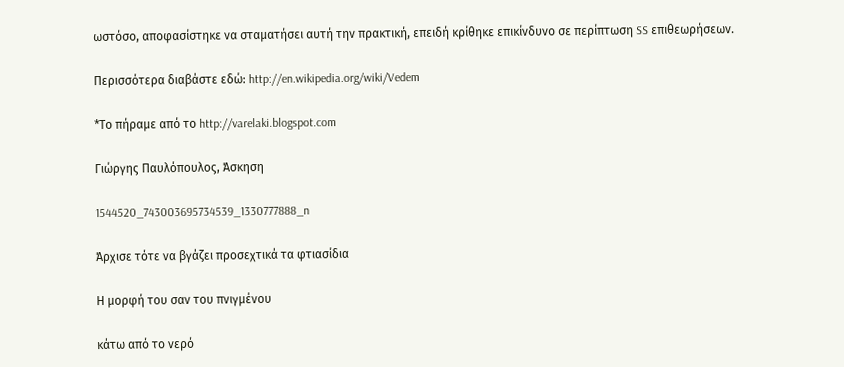ωστόσο, αποφασίστηκε να σταματήσει αυτή την πρακτική, επειδή κρίθηκε επικίνδυνο σε περίπτωση SS επιθεωρήσεων.

Περισσότερα διαβάστε εδώ: http://en.wikipedia.org/wiki/Vedem

*Το πήραμε από το http://varelaki.blogspot.com

Γιώργης Παυλόπουλος, Άσκηση

1544520_743003695734539_1330777888_n

Άρχισε τότε να βγάζει προσεχτικά τα φτιασίδια

Η μορφή του σαν του πνιγμένου

κάτω από το νερό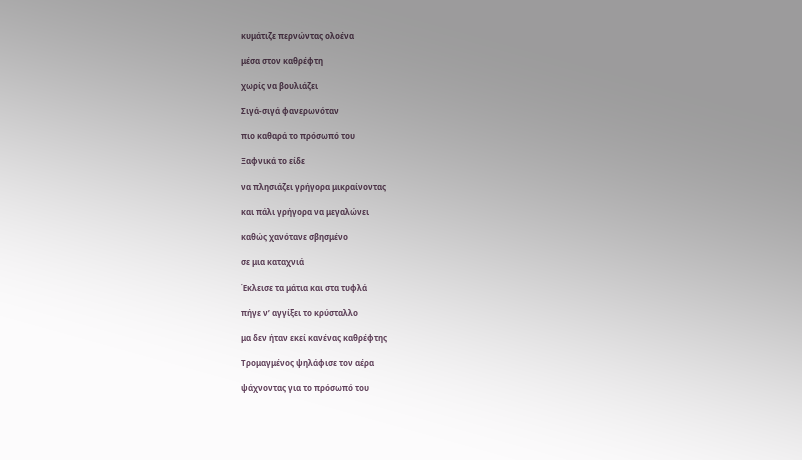κυμάτιζε περνώντας ολοένα

μέσα στον καθρέφτη

χωρίς να βουλιάζει

Σιγά-σιγά φανερωνόταν

πιο καθαρά το πρόσωπό του

Ξαφνικά το είδε

να πλησιάζει γρήγορα μικραίνοντας

και πάλι γρήγορα να μεγαλώνει

καθώς χανότανε σβησμένο

σε μια καταχνιά

Έκλεισε τα μάτια και στα τυφλά

πήγε ν’ αγγίξει το κρύσταλλο

μα δεν ήταν εκεί κανένας καθρέφτης

Τρομαγμένος ψηλάφισε τον αέρα

ψάχνοντας για το πρόσωπό του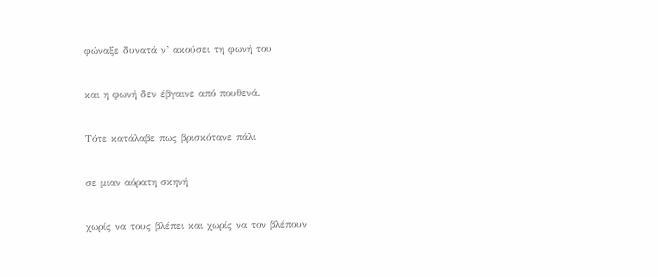φώναξε δυνατά ν’ ακούσει τη φωνή του

και η φωνή δεν έβγαινε από πουθενά.

Τότε κατάλαβε πως βρισκότανε πάλι

σε μιαν αόρατη σκηνή

χωρίς να τους βλέπει και χωρίς να τον βλέπουν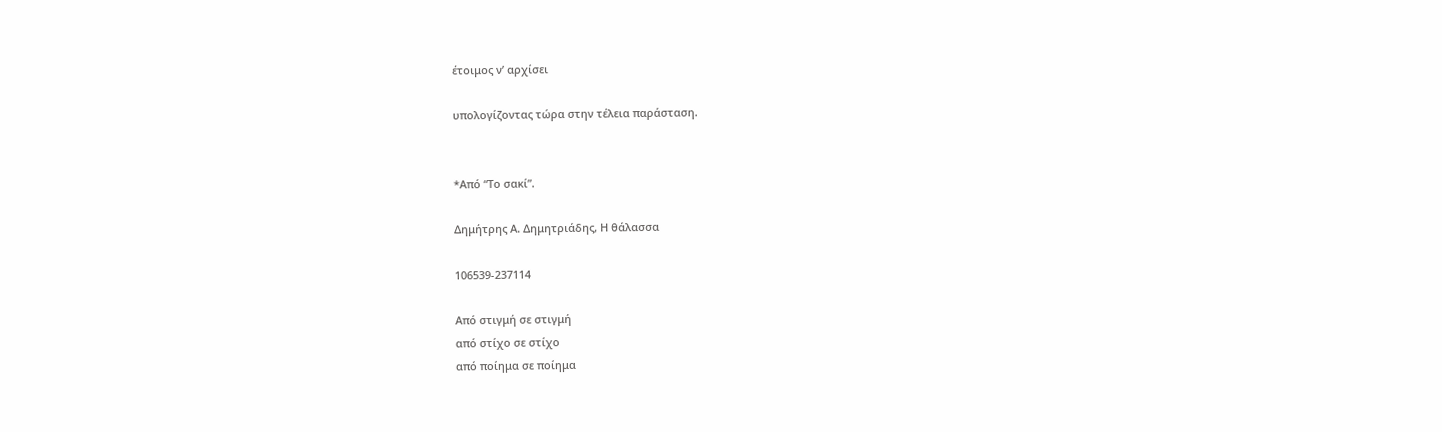έτοιμος ν’ αρχίσει

υπολογίζοντας τώρα στην τέλεια παράσταση.


*Από “Το σακί”.

Δημήτρης Α. Δημητριάδης, Η θάλασσα

106539-237114

Από στιγμή σε στιγμή
από στίχο σε στίχο
από ποίημα σε ποίημα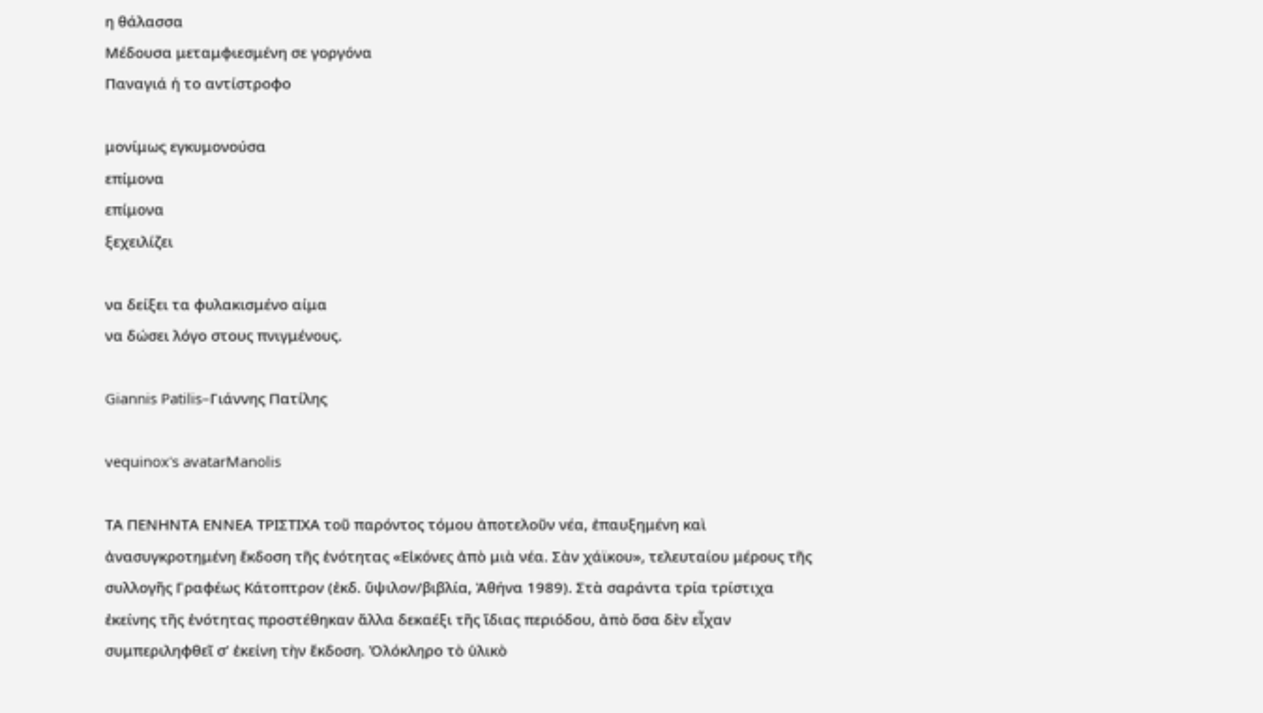η θάλασσα
Μέδουσα μεταμφιεσμένη σε γοργόνα
Παναγιά ή το αντίστροφο

μονίμως εγκυμονούσα
επίμονα
επίμονα
ξεχειλίζει

να δείξει τα φυλακισμένο αίμα
να δώσει λόγο στους πνιγμένους.

Giannis Patilis–Γιάννης Πατίλης

vequinox's avatarManolis

ΤΑ ΠΕΝΗΝΤΑ ΕΝΝΕΑ ΤΡΙΣΤΙΧΑ τοῦ παρόντος τόμου ἀποτελοῦν νέα, ἐπαυξημένη καὶ ἀνασυγκροτημένη ἔκδοση τῆς ἑνότητας «Εἰκόνες ἀπὸ μιὰ νέα. Σὰν χάϊκου», τελευταίου μέρους τῆς συλλογῆς Γραφέως Κάτοπτρον (ἐκδ. ὕψιλον/βιβλία, Ἀθήνα 1989). Στὰ σαράντα τρία τρίστιχα ἐκείνης τῆς ἑνότητας προστέθηκαν ἄλλα δεκαέξι τῆς ἴδιας περιόδου, ἀπὸ ὅσα δὲν εἶχαν συμπεριληφθεῖ σ’ ἐκείνη τὴν ἔκδοση. Ὁλόκληρο τὸ ὑλικὸ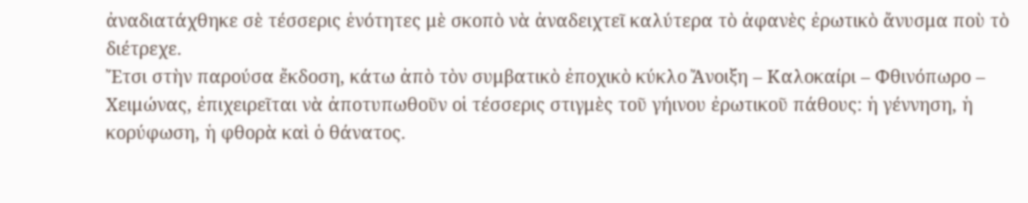ἀναδιατάχθηκε σὲ τέσσερις ἑνότητες μὲ σκοπὸ νὰ ἀναδειχτεῖ καλύτερα τὸ ἀφανὲς ἐρωτικὸ ἄνυσμα ποὺ τὸ διέτρεχε.
Ἔτσι στὴν παρούσα ἔκδοση, κάτω ἀπὸ τὸν συμβατικὸ ἐποχικὸ κύκλο Ἄνοιξη – Καλοκαίρι – Φθινόπωρο – Χειμώνας, ἐπιχειρεῖται νὰ ἀποτυπωθοῦν οἱ τέσσερις στιγμὲς τοῦ γήινου ἐρωτικοῦ πάθους: ἡ γέννηση, ἡ κορύφωση, ἡ φθορὰ καὶ ὁ θάνατος.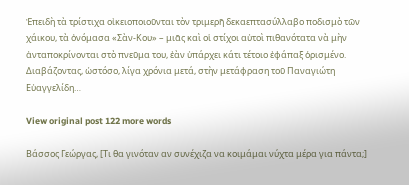Ἐπειδὴ τὰ τρίστιχα οἰκειοποιοῦνται τὸν τριμερῆ δεκαεπτασύλλαβο ποδισμὸ τῶν χάικου, τὰ ὀνόμασα «Σὰν-Κου» – μιᾶς καὶ οἱ στίχοι αὐτοὶ πιθανότατα νὰ μὴν ἀνταποκρίνονται στὸ πνεῦμα του, ἐὰν ὑπάρχει κάτι τέτοιο ἐφάπαξ ὁρισμένο.
Διαβάζοντας, ὡστόσο, λίγα χρόνια μετά, στὴν μετάφραση τοῦ Παναγιώτη Εὐαγγελίδη…

View original post 122 more words

Βάσσος Γεώργας, [Τι θα γινόταν αν συνέχιζα να κοιμάμαι νύχτα μέρα για πάντα;]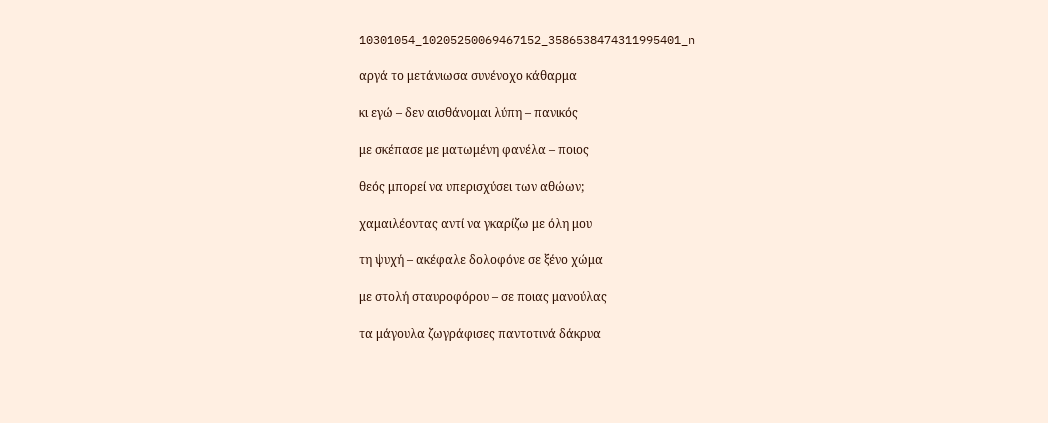10301054_10205250069467152_3586538474311995401_n

αργά το μετάνιωσα συνένοχο κάθαρμα

κι εγώ – δεν αισθάνομαι λύπη – πανικός

με σκέπασε με ματωμένη φανέλα – ποιος

θεός μπορεί να υπερισχύσει των αθώων;

χαμαιλέοντας αντί να γκαρίζω με όλη μου

τη ψυχή – ακέφαλε δολοφόνε σε ξένο χώμα

με στολή σταυροφόρου – σε ποιας μανούλας

τα μάγουλα ζωγράφισες παντοτινά δάκρυα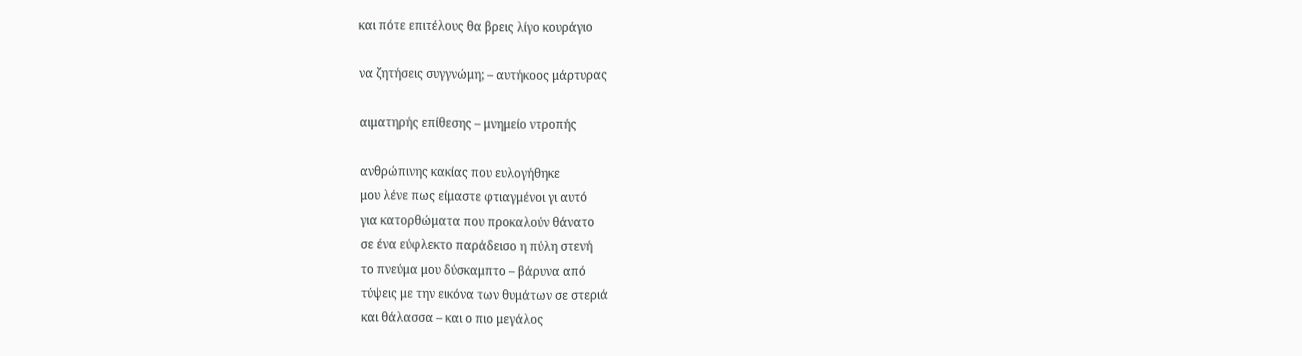και πότε επιτέλους θα βρεις λίγο κουράγιο

να ζητήσεις συγγνώμη; – αυτήκοος μάρτυρας

αιματηρής επίθεσης – μνημείο ντροπής

ανθρώπινης κακίας που ευλογήθηκε
μου λένε πως είμαστε φτιαγμένοι γι αυτό
για κατορθώματα που προκαλούν θάνατο
σε ένα εύφλεκτο παράδεισο η πύλη στενή
το πνεύμα μου δύσκαμπτο – βάρυνα από
τύψεις με την εικόνα των θυμάτων σε στεριά
και θάλασσα – και ο πιο μεγάλος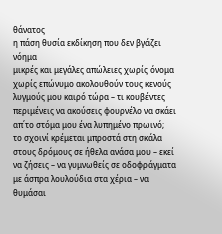θάνατος
η πάση θυσία εκδίκηση που δεν βγάζει νόημα
μικρές και μεγάλες απώλειες χωρίς όνομα
χωρίς επώνυμο ακολουθούν τους κενούς
λυγμούς μου καιρό τώρα – τι κουβέντες
περιμένεις να ακούσεις φουρνέλο να σκάει
απ΄το στόμα μου ένα λυπημένο πρωινό;
το σχοινί κρέμεται μπροστά στη σκάλα
στους δρόμους σε ήθελα ανάσα μου – εκεί
να ζήσεις – να γυμνωθείς σε οδοφράγματα
με άσπρα λουλούδια στα χέρια – να θυμάσαι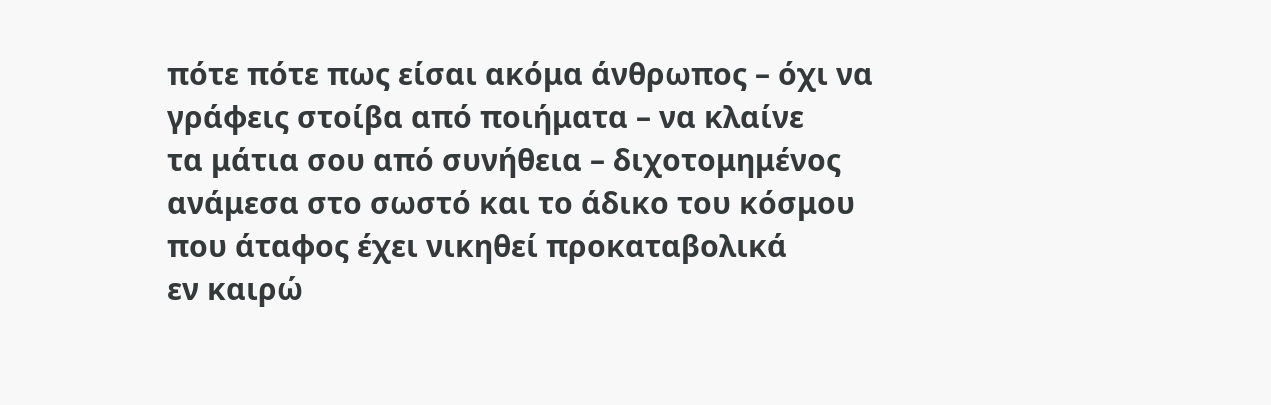πότε πότε πως είσαι ακόμα άνθρωπος – όχι να
γράφεις στοίβα από ποιήματα – να κλαίνε
τα μάτια σου από συνήθεια – διχοτομημένος
ανάμεσα στο σωστό και το άδικο του κόσμου
που άταφος έχει νικηθεί προκαταβολικά
εν καιρώ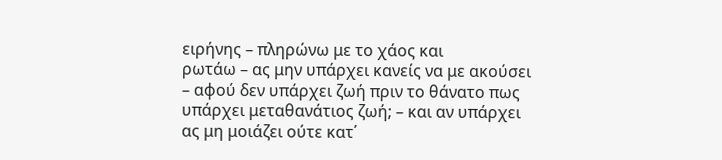ειρήνης – πληρώνω με το χάος και
ρωτάω – ας μην υπάρχει κανείς να με ακούσει
– αφού δεν υπάρχει ζωή πριν το θάνατο πως
υπάρχει μεταθανάτιος ζωή; – και αν υπάρχει
ας μη μοιάζει ούτε κατ΄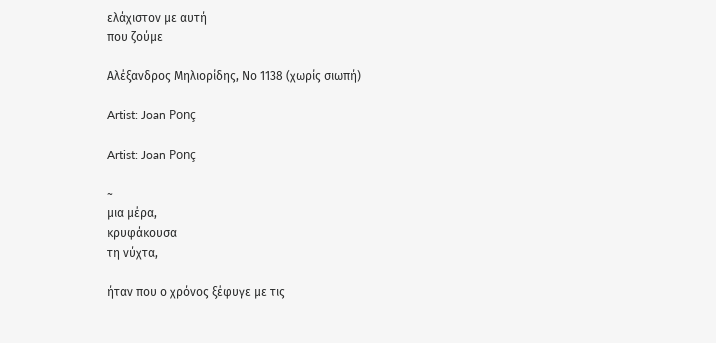ελάχιστον με αυτή
που ζούμε

Αλέξανδρος Μηλιορίδης, Nο 1138 (χωρίς σιωπή)

Artist: Joan Ponç

Artist: Joan Ponç

~
μια μέρα,
κρυφάκουσα
τη νύχτα,

ήταν που ο χρόνος ξέφυγε με τις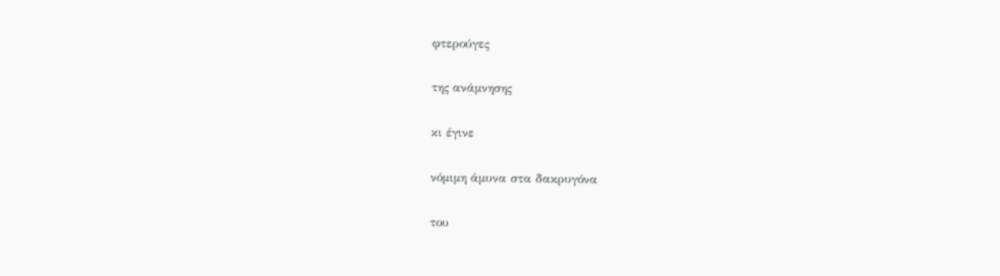φτερούγες

της ανάμνησης

κι έγινε

νόμιμη άμυνα στα δακρυγόνα

του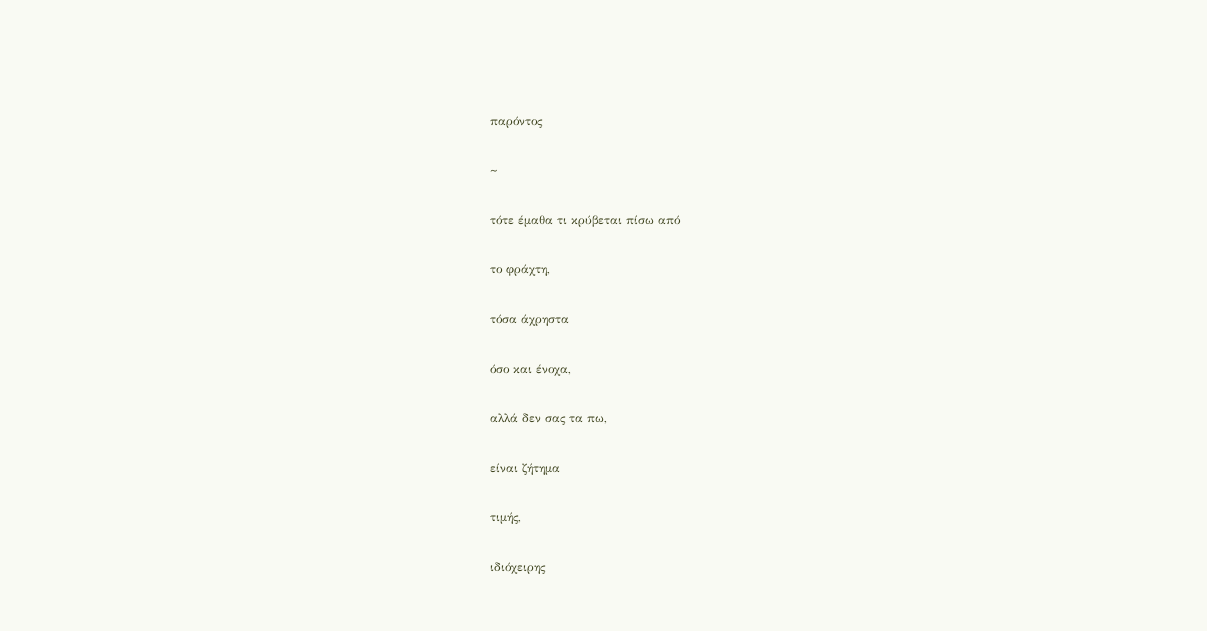παρόντος

~

τότε έμαθα τι κρύβεται πίσω από

το φράχτη,

τόσα άχρηστα

όσο και ένοχα,

αλλά δεν σας τα πω,

είναι ζήτημα

τιμής,

ιδιόχειρης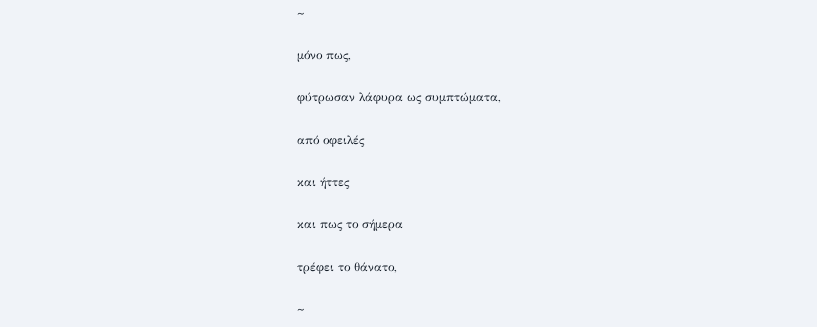~

μόνο πως,

φύτρωσαν λάφυρα ως συμπτώματα,

από οφειλές

και ήττες

και πως το σήμερα

τρέφει το θάνατο,

~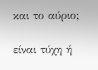και το αύριο;

είναι τύχη ή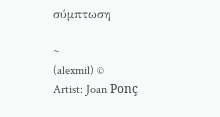σύμπτωση

~
(alexmil) ©
Artist: Joan Ponç